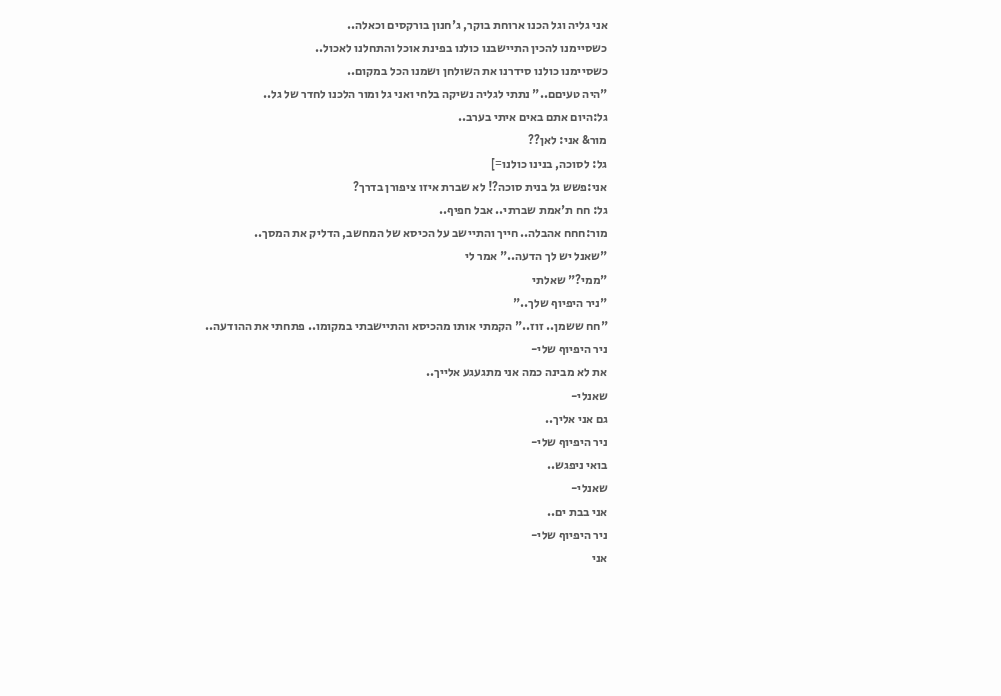אני גליה וגל הכנו ארוחת בוקר, ג'חנון בורקסים וכאלה..
כשסיימנו להכין התיישבנו כולנו בפינת אוכל והתחלנו לאכול..
כשסיימנו כולנו סידרנו את השולחן ושמנו הכל במקום..
"היה טעיםם.." נתתי לגליה נשיקה בלחי ואני גל ומור הלכנו לחדר של גל..
גל:היום אתם באים איתי בערב..
מור& אני: לאן??
גל: לסוכה, בנינו כולנו=]
אני:פשש גל בנית סוכה?! לא שברת איזו ציפורן בדרך?
גל: חח ת'אמת שברתי.. אבל חפיף..
מור:חחח אהבלה.. חייך והתיישב על הכיסא של המחשב, הדליק את המסך..
"שאנל יש לך הדעה.." אמר לי
"ממי?" שאלתי
"ניר היפיוף שלך.."
"חח ששמן.. זוז.." הקמתי אותו מהכיסא והתיישבתי במקומו.. פתחתי את ההודעה..
ניר היפיוף שלי-
את לא מבינה כמה אני מתגעגע אלייך..
שאנלי-
גם אני אליך..
ניר היפיוף שלי-
בואי ניפגש..
שאנלי-
אני בבת ים..
ניר היפיוף שלי-
אני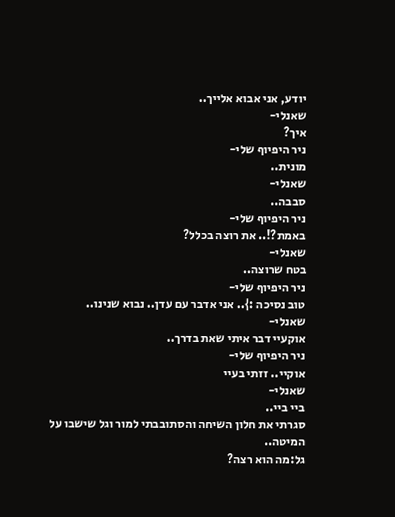יודע, אני אבוא אלייך..
שאנלי-
איך?
ניר היפיוף שלי-
מונית..
שאנלי-
סבבה..
ניר היפיוף שלי-
באמת?!.. את רוצה בכלל?
שאנלי-
בטח שרוצה..
ניר היפיוף שלי-
טוב נסיכה :}.. אני אדבר עם עדן.. נבוא שנינו..
שאנלי-
אוקעיי דבר איתי שאת בדרך..
ניר היפיוף שלי-
אוקיי.. זזתי בעיי
שאנלי-
ביי ביי..
סגרתי את חלון השיחה והסתובבתי למור וגל שישבו על המיטה..
גל:מה הוא רצה?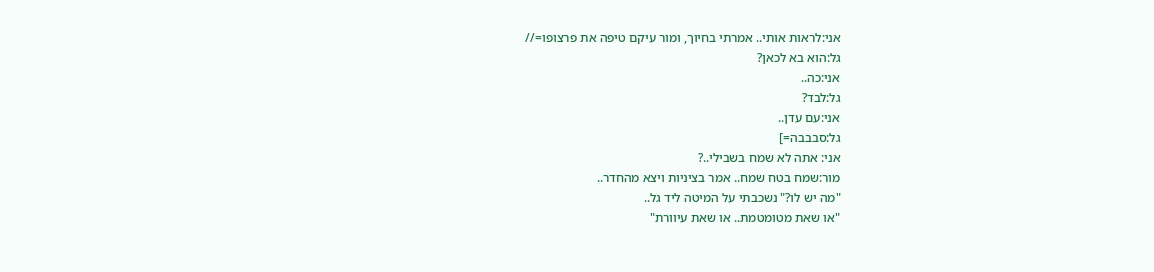אני:לראות אותי.. אמרתי בחיוך, ומור עיקם טיפה את פרצופו=//
גל:הוא בא לכאן?
אני:כה..
גל:לבד?
אני:עם עדן..
גל:סבבבה=]
אני: אתה לא שמח בשבילי..?
מור:שמח בטח שמח.. אמר בציניות ויצא מהחדר..
"מה יש לו?" נשכבתי על המיטה ליד גל..
"או שאת מטומטמת.. או שאת עיוורת"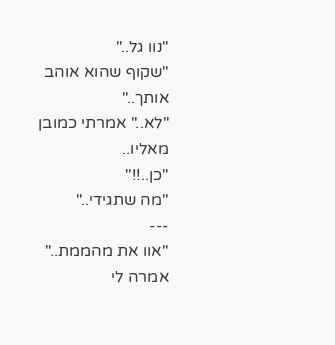"נוו גל.."
"שקוף שהוא אוהב אותך.."
"לא.." אמרתי כמובן מאליו..
"כן..!!"
"מה שתגידי.."
---
"אוו את מהממת.." אמרה לי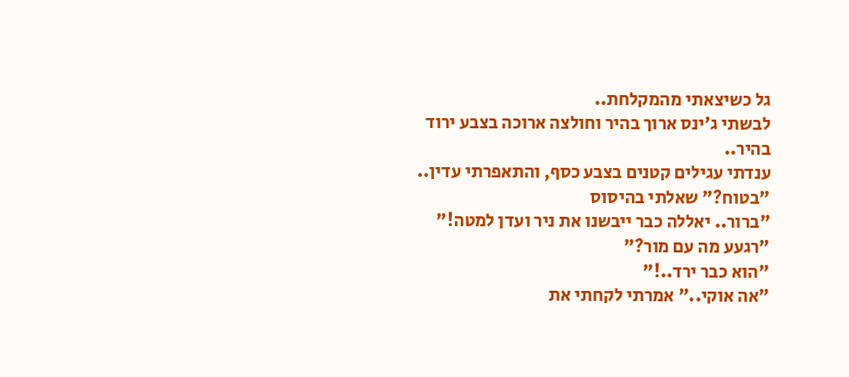גל כשיצאתי מהמקלחת..
לבשתי ג'ינס ארוך בהיר וחולצה ארוכה בצבע ירוד בהיר..
ענדתי עגילים קטנים בצבע כסף, והתאפרתי עדין..
"בטוח?" שאלתי בהיסוס
"ברור.. יאללה כבר ייבשנו את ניר ועדן למטה!"
"רגעע מה עם מור?"
"הוא כבר ירד..!"
"אה אוקי.." אמרתי לקחתי את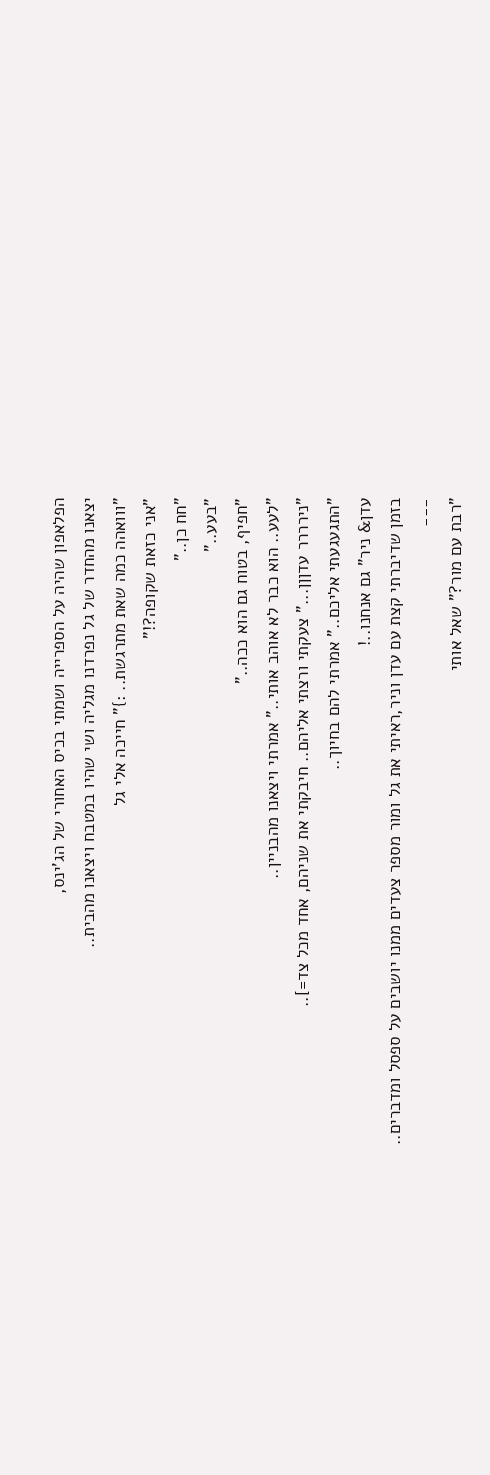הפלאפון שהיה על הספרייה ושמתי בכיס האחורי של הג'ינס,
יצאנו מהחדר של גל נפרדנו מגליה ושי שהיו במטבח ויצאנו מהבית..
"ווואהה כמה שאת מתרגשת.. :}" חייכה אלי גל
"אני כזאת שקופה?!"
"חח כן.."
"בעע.."
"חפיף, בטוח גם הוא ככה.."
"לעע.. הוא כבר לא אוהב אותי.." אמרתי ויצאנו מהבניין..
"נירררר עדןןן..." צעקתי ורצתי אליהם.. חיבקתי את שניהם, אחד מכל צד=]..
"התגעגעתי אליכם.." אמרתי להם בחיוך..
עדן& ניר" גם אנחנו..!
בזמן שדיברתי קצת עם עדן וניר,ראיתי את גל ומור מספר צעדים ממנו יושבים על ספסל ומדברים..
---
"רבת עם מור?" שאל אותי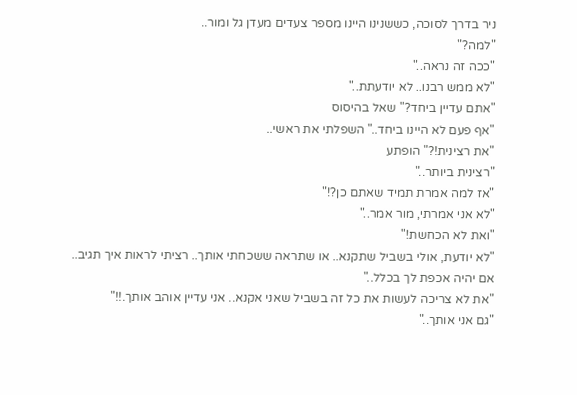ניר בדרך לסוכה, כששנינו היינו מספר צעדים מעדן גל ומור..
"למה?"
"ככה זה נראה.."
"לא ממש רבנו.. לא יודעתת.."
"אתם עדיין ביחד?" שאל בהיסוס
"אף פעם לא היינו ביחד.." השפלתי את ראשי..
"את רצינית!?" הופתע
"רצינית ביותר.."
"אז למה אמרת תמיד שאתם כן?!"
"לא אני אמרתי, מור אמר.."
"ואת לא הכחשת!"
"לא יודעת, אולי בשביל שתקנא.. או שתראה ששכחתי אותך.. רציתי לראות איך תגיב..
אם יהיה אכפת לך בכלל.."
"את לא צריכה לעשות את כל זה בשביל שאני אקנא.. אני עדיין אוהב אותך.!!"
"גם אני אותך.."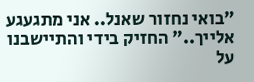"בואי נחזור שאנל.. אני מתגעגע אלייך.." החזיק בידי והתיישבנו על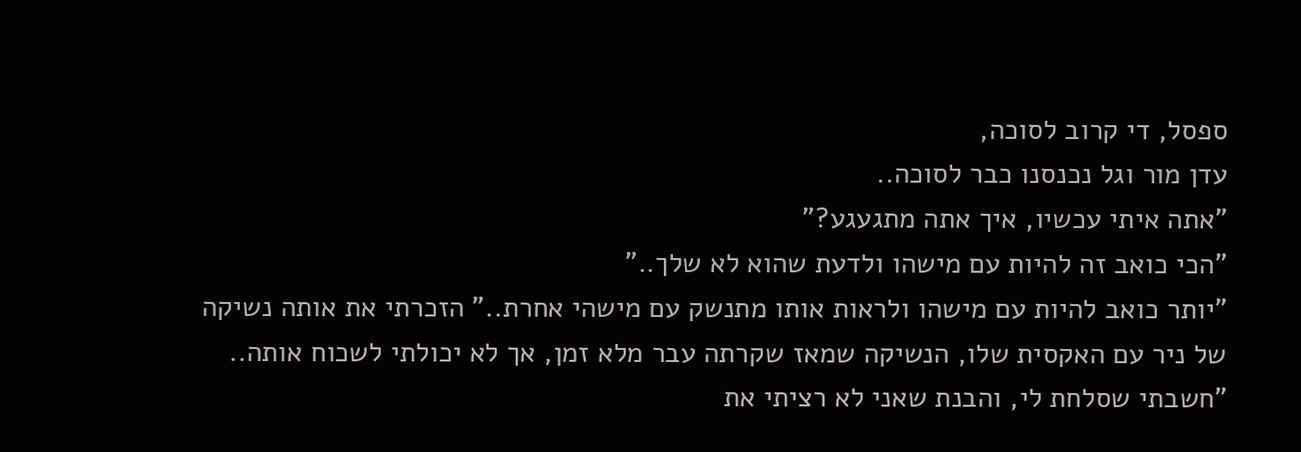ספסל, די קרוב לסוכה,
עדן מור וגל נכנסנו כבר לסוכה..
"אתה איתי עכשיו, איך אתה מתגעגע?"
"הכי כואב זה להיות עם מישהו ולדעת שהוא לא שלך.."
"יותר כואב להיות עם מישהו ולראות אותו מתנשק עם מישהי אחרת.." הזכרתי את אותה נשיקה
של ניר עם האקסית שלו, הנשיקה שמאז שקרתה עבר מלא זמן, אך לא יכולתי לשכוח אותה..
"חשבתי שסלחת לי, והבנת שאני לא רציתי את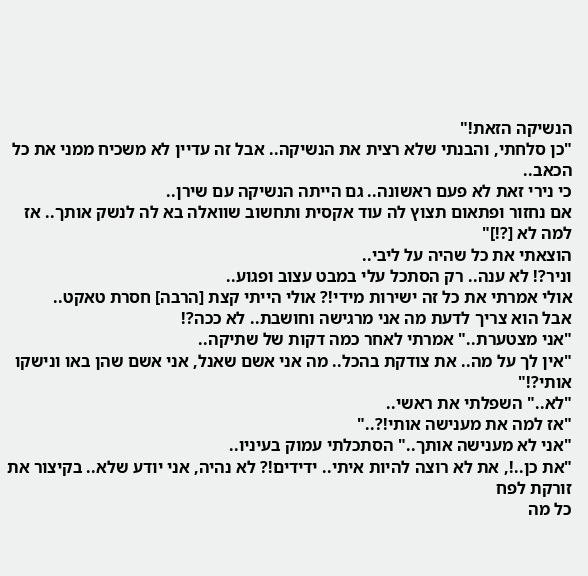הנשיקה הזאת!"
"כן סלחתי, והבנתי שלא רצית את הנשיקה.. אבל זה עדיין לא משכיח ממני את כל הכאב..
כי נירי זאת לא פעם ראשונה.. גם הייתה הנשיקה עם שירן..
אם נחזור ופתאום תצוץ לה עוד אקסית ותחשוב שוואלה בא לה לנשק אותך.. אז למה לא [?!]"
הוצאתי את כל שהיה על ליבי..
וניר?! לא ענה.. רק הסתכל עלי במבט עצוב ופגוע..
אולי אמרתי את כל זה ישירות מידי!? אולי הייתי קצת [הרבה] חסרת טאקט..
אבל הוא צריך לדעת מה אני מרגישה וחושבת.. לא ככה?!
"אני מצטערת.." אמרתי לאחר כמה דקות של שתיקה..
"אין לך על מה.. את צודקת בהכל.. מה אני אשם שאנל, אני אשם שהן באו ונישקו אותי?!"
"לא.." השפלתי את ראשי..
"אז למה את מענישה אותי!?.."
"אני לא מענישה אותך.." הסתכלתי עמוק בעיניו..
"את כן..!, את לא רוצה להיות איתי.. ידידים!? לא נהיה, אני יודע שלא.. בקיצור את זורקת לפח
כל מה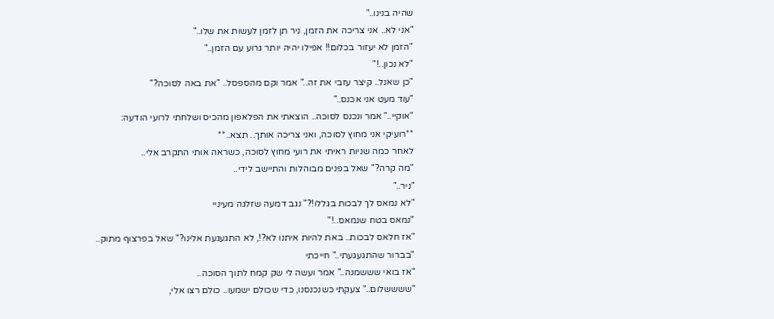שהיה בנינו.."
"אני לא.. אני צריכה את הזמן, ניר תן לזמן לעשות את שלו.."
"הזמן לא יעזור בכלום!! אפילו יהיה יותר גרוע עם הזמן.."
"לא נכון..!"
"כן שאנל.. קיצר עזבי את זה.." אמר וקם מהספסל.. "את באה לסוכה?"
"עוד מעט אני אכנס.."
"אוקיי.." אמר ונכנס לסוכה.. הוצאתי את הפלאפון מהכיס ושלחתי לרועי הודעה:
**רועיקי אני מחוץ לסוכה, ואני צריכה אותך.. תצא..**
לאחר כמה שניות ראיתי את רועי מחוץ לסוכה, כשראה אותי התקרב אלי..
"מה קרה?" שאל בפנים מבוהלות והתיישב לידי..
"ניר.."
"לא נמאס לך לבכות בגללו!?" נגב דמעה שזלגה מעיניי
"נמאס בטח שנמאס..!"
"אז חלאס לבכות.. באת להיות איתנו לא?!, לא התגעגעת אלינו?" שאל בפרצוף מתוק..
"בברור שהתגעגעתי.." חייכתי
"אז בואי שששמנה.." אמר ועשה לי שק קמח לתוך הסוכה..
"ששששלום.." צעקתי כשנכנסנו, כדי שכולם ישמעו.. כולם רצו אלי,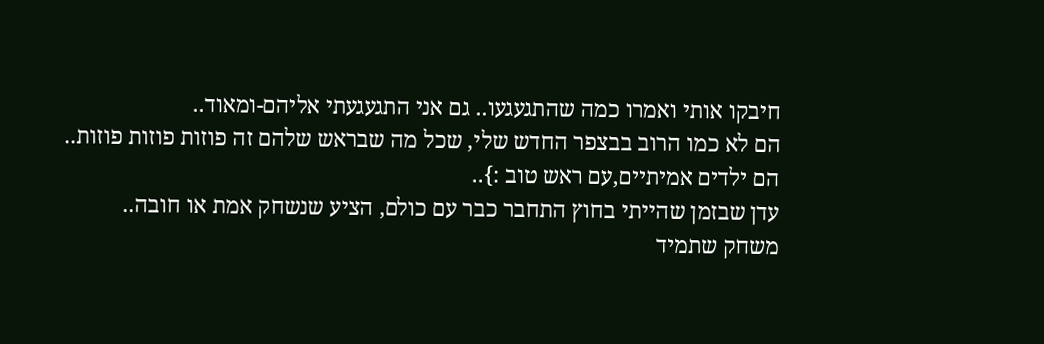חיבקו אותי ואמרו כמה שהתגעגעו.. גם אני התגעגעתי אליהם-ומאוד..
הם לא כמו הרוב בבצפר החדש שלי, שכל מה שבראש שלהם זה פוזות פוזות פוזות..
הם ילדים אמיתיים,עם ראש טוב :}..
עדן שבזמן שהייתי בחוץ התחבר כבר עם כולם, הציע שנשחק אמת או חובה..
משחק שתמיד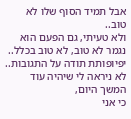אבל תמיד הסוף שלו לא טוב..
ולא טעיתי, גם הפעם הוא נגמר לא טוב, לא טוב בכלל..
יפיופותת תודה על התגובות..
לא ניראה לי שיהיה עוד המשך היום,
כי אני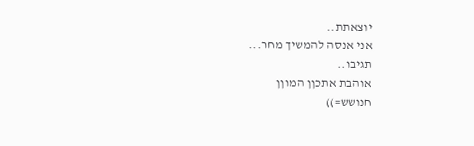יוצאתת..
אני אנסה להמשיך מחר...
תגיבו..
אוהבת אתכןן המוןן
חנושש=))